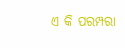ଏ କି ପରମ୍ପରା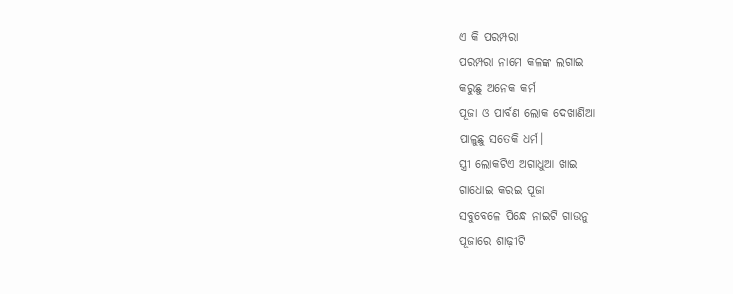ଏ କି ପରମ୍ପରା
ପରମ୍ପରା ନାମେ କଳଙ୍କ ଲଗାଇ
କରୁଛୁ ଅନେକ କର୍ମ
ପୂଜା ଓ ପାର୍ବଣ ଲୋକ ଦେଖାଣିଆ
ପାଳୁଛୁ ସତେକି ଧର୍ମ।
ସ୍ତ୍ରୀ ଲୋକଟିଏ ଅଗାଧୁଆ ଖାଇ
ଗାଧୋଇ କରଇ ପୂଜା
ସବୁବେଳେ ପିନ୍ଧେ ନାଇଟି ଗାଉନୁ
ପୂଜାରେ ଶାଢ଼ୀଟି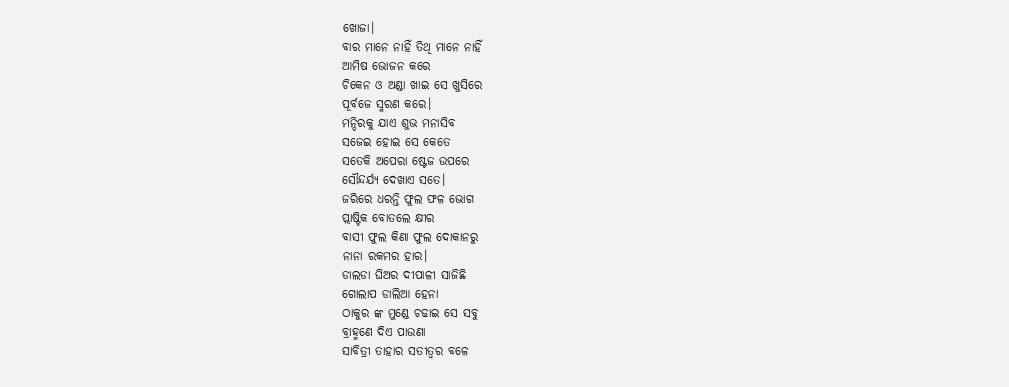ଖୋଜା।
ବାର ମାନେ ନାହିଁ ତିଥି ମାନେ ନାହିଁ
ଆମିଷ ଭୋଜନ କରେ
ଚିକେନ ଓ ଅଣ୍ଡା ଖାଇ ସେ ଖୁସିରେ
ପୂର୍ବଜେ ସ୍ମରଣ କରେ।
ମନ୍ଦିରକୁ ଯାଏ ଶୁଭ ମନାସିବ
ସଜେଇ ହୋଇ ସେ କେତେ
ସତେକି ଅପେରା ଷ୍ଟେଜ ଉପରେ
ସୌନ୍ଦର୍ଯ୍ୟ ଦେଖାଏ ସତେ।
ଜରିରେ ଧରନ୍ତି ଫୁଲ ଫଳ ଭୋଗ
ପ୍ଲାଷ୍ଟିକ ବୋତଲେ କ୍ଷୀର
ବାସୀ ଫୁଲ କିଣା ଫୁଲ ଦୋକାନରୁ
ନାନା ରକମର ହାର।
ଡାଲଡା ଘିଅର ଦୀପାଳୀ ସାଜିଛି
ଗୋଲାପ ଡାଲିଆ ହେନା
ଠାକୁର ଙ୍କ ମୁଣ୍ଡେ ଚଢାଇ ସେ ସବୁ
ବ୍ରାହ୍ମଣେ ଦିଏ ପାଉଣା
ସାବିତ୍ରୀ ତାହାର ସତୀତ୍ୱର ବଳେ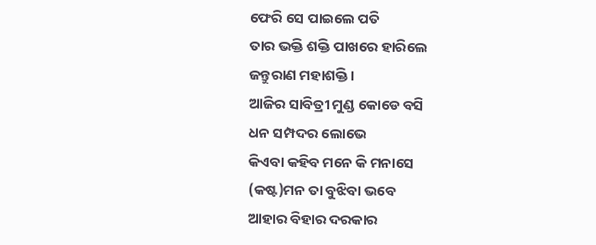ଫେରି ସେ ପାଇଲେ ପତି
ତାର ଭକ୍ତି ଶକ୍ତି ପାଖରେ ହାରିଲେ
ଜନ୍ତୁରାଣ ମହାଶକ୍ତି।
ଆଜିର ସାବିତ୍ରୀ ମୁଣ୍ଡ କୋଡେ ବସି
ଧନ ସମ୍ପଦର ଲୋଭେ
କିଏବା କହିବ ମନେ କି ମନାସେ
(କଷ୍ଟ)ମନ ତା ବୁଝିବା ଭବେ
ଆହାର ବିହାର ଦରକାର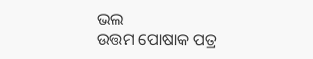ଭଲ
ଉତ୍ତମ ପୋଷାକ ପତ୍ର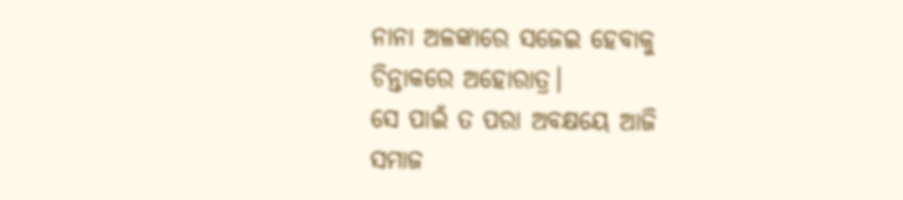ନାନା ଅଳଙ୍କାରେ ସଜେଇ ହେବାକୁ
ଚିନ୍ତାକରେ ଅହୋରାତ୍ର।
ସେ ପାଇଁ ତ ପରା ଅବକ୍ଷୟେ ଆଜି
ସମାଜ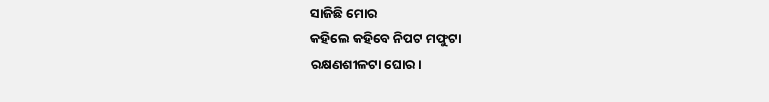ସାଜିଛି ମୋର
କହିଲେ କହିବେ ନିପଟ ମଫୁଟା
ରକ୍ଷଣଶୀଳଟା ଘୋର।